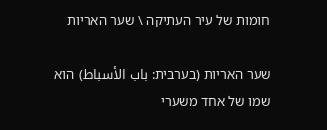חומות של עיר העתיקה \ שער האריות

שער האריות (בערבית: باب الأسباط) הוא שמו של אחד משערי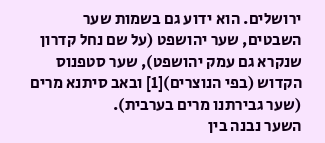ירושלים. הוא ידוע גם בשמות שער השבטים, שער יהושפט (על שם נחל קדרון שנקרא גם עמק יהושפט), שער סטפנוס הקדוש (בפי הנוצרים)[1] ובאב סיתנא מרים (שער גבירתנו מרים בערבית).
השער נבנה בין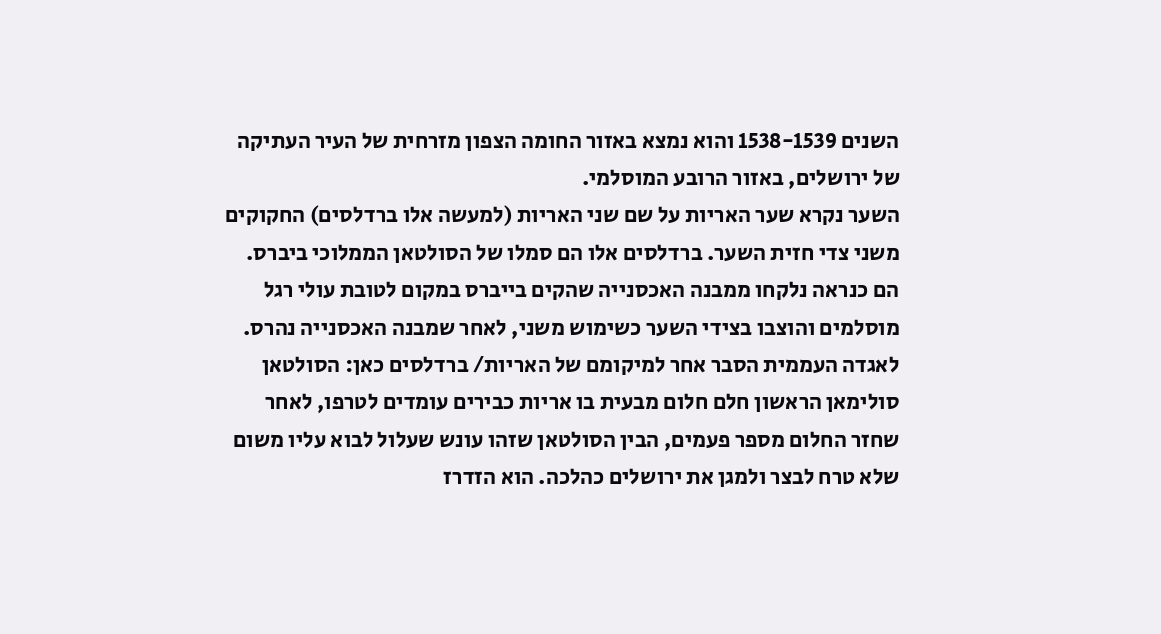השנים 1538-1539 והוא נמצא באזור החומה הצפון מזרחית של העיר העתיקה של ירושלים, באזור הרובע המוסלמי.
השער נקרא שער האריות על שם שני האריות (למעשה אלו ברדלסים) החקוקים משני צדי חזית השער. ברדלסים אלו הם סמלו של הסולטאן הממלוכי ביברס. הם כנראה נלקחו ממבנה האכסנייה שהקים בייברס במקום לטובת עולי רגל מוסלמים והוצבו בצידי השער כשימוש משני, לאחר שמבנה האכסנייה נהרס.
לאגדה העממית הסבר אחר למיקומם של האריות/ ברדלסים כאן: הסולטאן סולימאן הראשון חלם חלום מבעית בו אריות כבירים עומדים לטרפו, לאחר שחזר החלום מספר פעמים, הבין הסולטאן שזהו עונש שעלול לבוא עליו משום שלא טרח לבצר ולמגן את ירושלים כהלכה. הוא הזדרז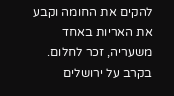להקים את החומה וקבע את האריות באחד משעריה, זכר לחלום.
בקרב על ירושלים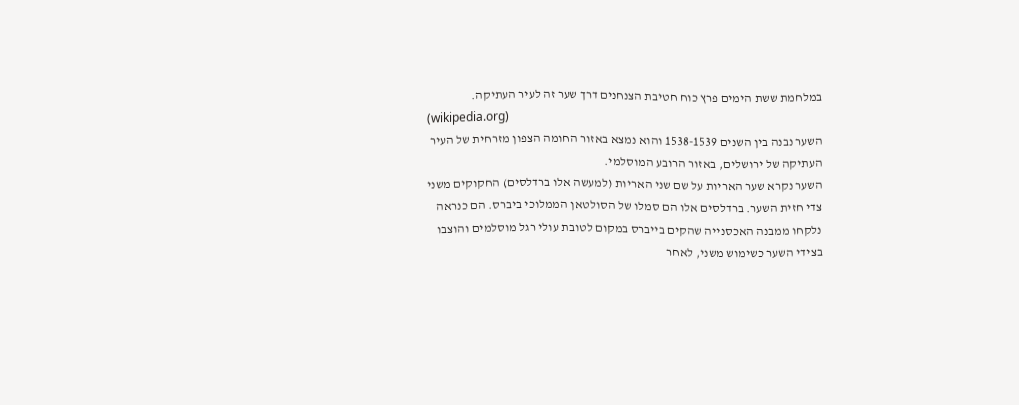במלחמת ששת הימים פרץ כוח חטיבת הצנחנים דרך שער זה לעיר העתיקה.
(wikipedia.org)
השער נבנה בין השנים 1538-1539 והוא נמצא באזור החומה הצפון מזרחית של העיר העתיקה של ירושלים, באזור הרובע המוסלמי.
השער נקרא שער האריות על שם שני האריות (למעשה אלו ברדלסים) החקוקים משני צדי חזית השער. ברדלסים אלו הם סמלו של הסולטאן הממלוכי ביברס. הם כנראה נלקחו ממבנה האכסנייה שהקים בייברס במקום לטובת עולי רגל מוסלמים והוצבו בצידי השער כשימוש משני, לאחר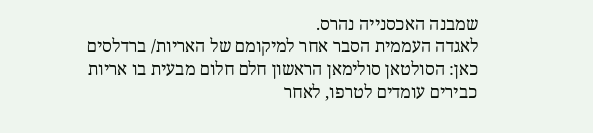שמבנה האכסנייה נהרס.
לאגדה העממית הסבר אחר למיקומם של האריות/ ברדלסים כאן: הסולטאן סולימאן הראשון חלם חלום מבעית בו אריות כבירים עומדים לטרפו, לאחר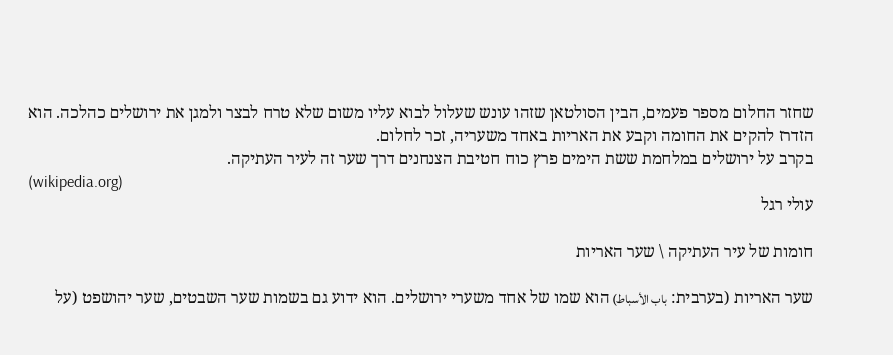שחזר החלום מספר פעמים, הבין הסולטאן שזהו עונש שעלול לבוא עליו משום שלא טרח לבצר ולמגן את ירושלים כהלכה. הוא הזדרז להקים את החומה וקבע את האריות באחד משעריה, זכר לחלום.
בקרב על ירושלים במלחמת ששת הימים פרץ כוח חטיבת הצנחנים דרך שער זה לעיר העתיקה.
(wikipedia.org)
עולי רגל

חומות של עיר העתיקה \ שער האריות

שער האריות (בערבית: باب الأسباط) הוא שמו של אחד משערי ירושלים. הוא ידוע גם בשמות שער השבטים, שער יהושפט (על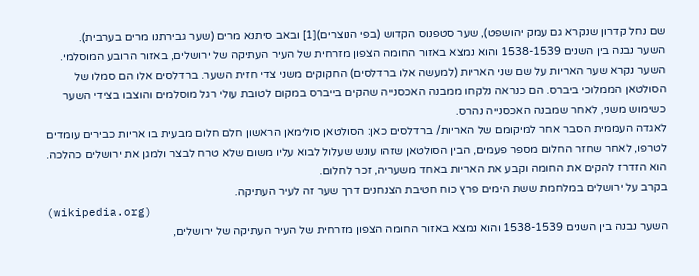שם נחל קדרון שנקרא גם עמק יהושפט), שער סטפנוס הקדוש (בפי הנוצרים)[1] ובאב סיתנא מרים (שער גבירתנו מרים בערבית).
השער נבנה בין השנים 1538-1539 והוא נמצא באזור החומה הצפון מזרחית של העיר העתיקה של ירושלים, באזור הרובע המוסלמי.
השער נקרא שער האריות על שם שני האריות (למעשה אלו ברדלסים) החקוקים משני צדי חזית השער. ברדלסים אלו הם סמלו של הסולטאן הממלוכי ביברס. הם כנראה נלקחו ממבנה האכסנייה שהקים בייברס במקום לטובת עולי רגל מוסלמים והוצבו בצידי השער כשימוש משני, לאחר שמבנה האכסנייה נהרס.
לאגדה העממית הסבר אחר למיקומם של האריות/ ברדלסים כאן: הסולטאן סולימאן הראשון חלם חלום מבעית בו אריות כבירים עומדים לטרפו, לאחר שחזר החלום מספר פעמים, הבין הסולטאן שזהו עונש שעלול לבוא עליו משום שלא טרח לבצר ולמגן את ירושלים כהלכה. הוא הזדרז להקים את החומה וקבע את האריות באחד משעריה, זכר לחלום.
בקרב על ירושלים במלחמת ששת הימים פרץ כוח חטיבת הצנחנים דרך שער זה לעיר העתיקה.
(wikipedia.org)
השער נבנה בין השנים 1538-1539 והוא נמצא באזור החומה הצפון מזרחית של העיר העתיקה של ירושלים,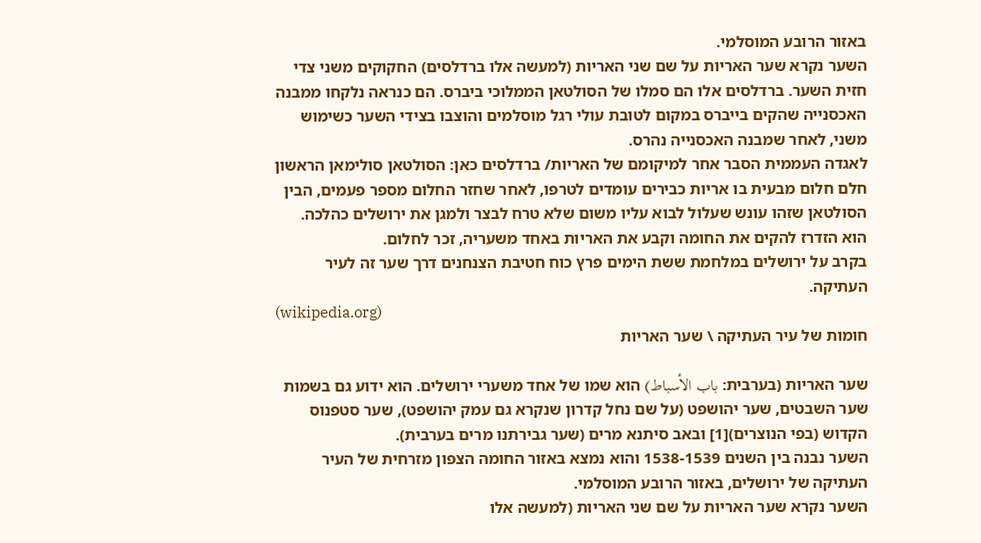באזור הרובע המוסלמי.
השער נקרא שער האריות על שם שני האריות (למעשה אלו ברדלסים) החקוקים משני צדי חזית השער. ברדלסים אלו הם סמלו של הסולטאן הממלוכי ביברס. הם כנראה נלקחו ממבנה האכסנייה שהקים בייברס במקום לטובת עולי רגל מוסלמים והוצבו בצידי השער כשימוש משני, לאחר שמבנה האכסנייה נהרס.
לאגדה העממית הסבר אחר למיקומם של האריות/ ברדלסים כאן: הסולטאן סולימאן הראשון חלם חלום מבעית בו אריות כבירים עומדים לטרפו, לאחר שחזר החלום מספר פעמים, הבין הסולטאן שזהו עונש שעלול לבוא עליו משום שלא טרח לבצר ולמגן את ירושלים כהלכה. הוא הזדרז להקים את החומה וקבע את האריות באחד משעריה, זכר לחלום.
בקרב על ירושלים במלחמת ששת הימים פרץ כוח חטיבת הצנחנים דרך שער זה לעיר העתיקה.
(wikipedia.org)
חומות של עיר העתיקה \ שער האריות

שער האריות (בערבית: باب الأسباط) הוא שמו של אחד משערי ירושלים. הוא ידוע גם בשמות שער השבטים, שער יהושפט (על שם נחל קדרון שנקרא גם עמק יהושפט), שער סטפנוס הקדוש (בפי הנוצרים)[1] ובאב סיתנא מרים (שער גבירתנו מרים בערבית).
השער נבנה בין השנים 1538-1539 והוא נמצא באזור החומה הצפון מזרחית של העיר העתיקה של ירושלים, באזור הרובע המוסלמי.
השער נקרא שער האריות על שם שני האריות (למעשה אלו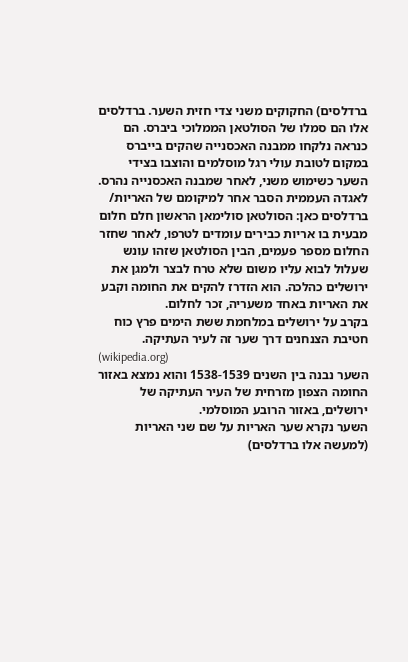ברדלסים) החקוקים משני צדי חזית השער. ברדלסים אלו הם סמלו של הסולטאן הממלוכי ביברס. הם כנראה נלקחו ממבנה האכסנייה שהקים בייברס במקום לטובת עולי רגל מוסלמים והוצבו בצידי השער כשימוש משני, לאחר שמבנה האכסנייה נהרס.
לאגדה העממית הסבר אחר למיקומם של האריות/ ברדלסים כאן: הסולטאן סולימאן הראשון חלם חלום מבעית בו אריות כבירים עומדים לטרפו, לאחר שחזר החלום מספר פעמים, הבין הסולטאן שזהו עונש שעלול לבוא עליו משום שלא טרח לבצר ולמגן את ירושלים כהלכה. הוא הזדרז להקים את החומה וקבע את האריות באחד משעריה, זכר לחלום.
בקרב על ירושלים במלחמת ששת הימים פרץ כוח חטיבת הצנחנים דרך שער זה לעיר העתיקה.
(wikipedia.org)
השער נבנה בין השנים 1538-1539 והוא נמצא באזור החומה הצפון מזרחית של העיר העתיקה של ירושלים, באזור הרובע המוסלמי.
השער נקרא שער האריות על שם שני האריות (למעשה אלו ברדלסים)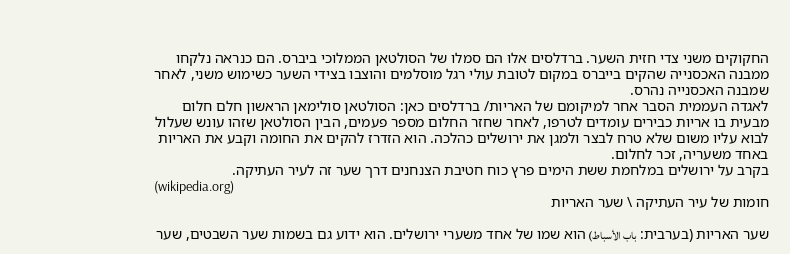החקוקים משני צדי חזית השער. ברדלסים אלו הם סמלו של הסולטאן הממלוכי ביברס. הם כנראה נלקחו ממבנה האכסנייה שהקים בייברס במקום לטובת עולי רגל מוסלמים והוצבו בצידי השער כשימוש משני, לאחר שמבנה האכסנייה נהרס.
לאגדה העממית הסבר אחר למיקומם של האריות/ ברדלסים כאן: הסולטאן סולימאן הראשון חלם חלום מבעית בו אריות כבירים עומדים לטרפו, לאחר שחזר החלום מספר פעמים, הבין הסולטאן שזהו עונש שעלול לבוא עליו משום שלא טרח לבצר ולמגן את ירושלים כהלכה. הוא הזדרז להקים את החומה וקבע את האריות באחד משעריה, זכר לחלום.
בקרב על ירושלים במלחמת ששת הימים פרץ כוח חטיבת הצנחנים דרך שער זה לעיר העתיקה.
(wikipedia.org)
חומות של עיר העתיקה \ שער האריות

שער האריות (בערבית: باب الأسباط) הוא שמו של אחד משערי ירושלים. הוא ידוע גם בשמות שער השבטים, שער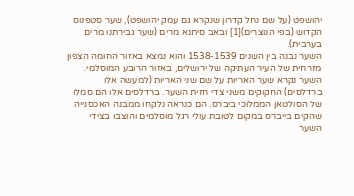יהושפט (על שם נחל קדרון שנקרא גם עמק יהושפט), שער סטפנוס הקדוש (בפי הנוצרים)[1] ובאב סיתנא מרים (שער גבירתנו מרים בערבית).
השער נבנה בין השנים 1538-1539 והוא נמצא באזור החומה הצפון מזרחית של העיר העתיקה של ירושלים, באזור הרובע המוסלמי.
השער נקרא שער האריות על שם שני האריות (למעשה אלו ברדלסים) החקוקים משני צדי חזית השער. ברדלסים אלו הם סמלו של הסולטאן הממלוכי ביברס. הם כנראה נלקחו ממבנה האכסנייה שהקים בייברס במקום לטובת עולי רגל מוסלמים והוצבו בצידי השער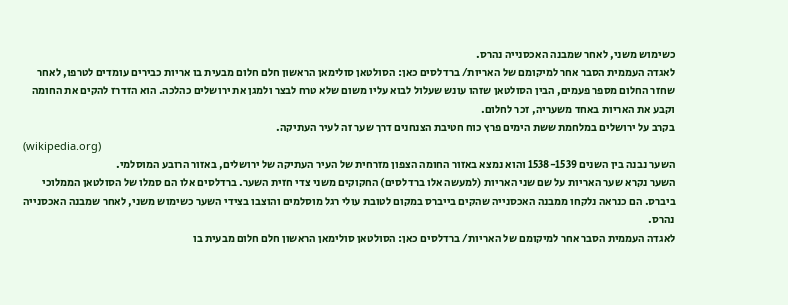כשימוש משני, לאחר שמבנה האכסנייה נהרס.
לאגדה העממית הסבר אחר למיקומם של האריות/ ברדלסים כאן: הסולטאן סולימאן הראשון חלם חלום מבעית בו אריות כבירים עומדים לטרפו, לאחר שחזר החלום מספר פעמים, הבין הסולטאן שזהו עונש שעלול לבוא עליו משום שלא טרח לבצר ולמגן את ירושלים כהלכה. הוא הזדרז להקים את החומה וקבע את האריות באחד משעריה, זכר לחלום.
בקרב על ירושלים במלחמת ששת הימים פרץ כוח חטיבת הצנחנים דרך שער זה לעיר העתיקה.
(wikipedia.org)
השער נבנה בין השנים 1538-1539 והוא נמצא באזור החומה הצפון מזרחית של העיר העתיקה של ירושלים, באזור הרובע המוסלמי.
השער נקרא שער האריות על שם שני האריות (למעשה אלו ברדלסים) החקוקים משני צדי חזית השער. ברדלסים אלו הם סמלו של הסולטאן הממלוכי ביברס. הם כנראה נלקחו ממבנה האכסנייה שהקים בייברס במקום לטובת עולי רגל מוסלמים והוצבו בצידי השער כשימוש משני, לאחר שמבנה האכסנייה נהרס.
לאגדה העממית הסבר אחר למיקומם של האריות/ ברדלסים כאן: הסולטאן סולימאן הראשון חלם חלום מבעית בו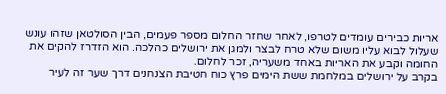אריות כבירים עומדים לטרפו, לאחר שחזר החלום מספר פעמים, הבין הסולטאן שזהו עונש שעלול לבוא עליו משום שלא טרח לבצר ולמגן את ירושלים כהלכה. הוא הזדרז להקים את החומה וקבע את האריות באחד משעריה, זכר לחלום.
בקרב על ירושלים במלחמת ששת הימים פרץ כוח חטיבת הצנחנים דרך שער זה לעיר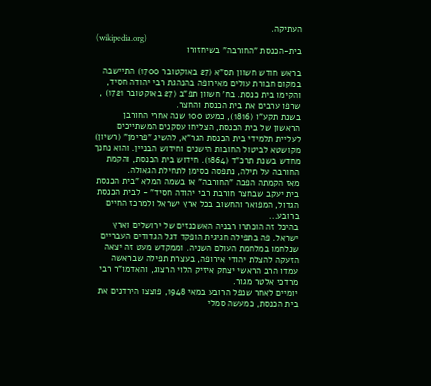העתיקה.
(wikipedia.org)
בית-הכנסת "החורבה" בשיחזורו

בראש חודש חשוון תס"א (27 באוקטובר 1700) התיישבה במקום חבורת עולים מאירופה בהנהגת רבי יהודה חסיד, והקימו בית כנסת. בח' חשוון תפ"ב (27 באוקטובר 1721) , שרפו ערבים את בית הכנסת והחצר.
בשנת תקע"ו (1816), כמעט 100 שנה אחרי החורבן הראשון של בית הכנסת, הצליחו עסקנים המשתייכים לעליית תלמידי בית הכנסת הגר"א, להשיג "פרימן" (רשיון) מקושטא לביטול החובות הישנים וחידוש הבניין. והוא נחנך מחדש בשנת תרכ"ד (1864). חידוש בית הכנסת, והקמת החורבה על תילה, נתפסה כסימן לתחילת הגאולה.
מאז הקמתה הפכה "החורבה" או בשמה המלא "בית הכנסת בית יעקב שבחצר חורבת רבי יהודה חסיד" - לבית הכנסת הגדול, המפואר והחשוב בכל ארץ ישראל ולמרכז החיים ברובע...
בהיכל זה הוכתרו רבניה האשכנזים של ירושלים וארץ ישראל. פה בתפילה חגיגית הופקד דגל הגדודים העבריים שנלחמו במלחמת העולם השניה. וממקדש מעט זה יצאה הזעקה להצלת יהודי אירופה, בעצרת תפילה שבראשה עמדו הרב הראשי יצחק איזיק הלוי הרצוג, והאדמו"ר רבי מרדכי אלטר מגור.
יומיים לאחר שנפל הרובע במאי 1948, פוצצו הירדנים את בית הכנסת, כמעשה סמלי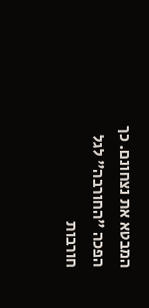המבטא את נצחונם. כך הפכה "החורבה" לגל חורבות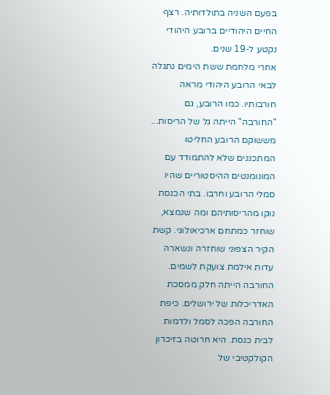בפעם השניה בתולדותיה. רצף החיים היהודיים ברובע היהודי נקטע ל-19 שנים.
אחרי מלחמת ששת הימים נתגלה לבאי הרובע היהודי מראה חורבותיו. כמו הרובע, גם "החורבה" הייתה גל של הריסות...
מששוקם הרובע החליטו המתכננים שלא להתמודד עם המונומנטים ההיסטוריים שהיו סמלי הרובע וחרבו. בתי הכנסת נוקו מהריסותיהם ומה שנמצא, שוחזר כמתחם ארכיאולוגי. קשת הקיר הצפוני שוחזרה ונשארה עדות אילמת צועקת לשמים.
החורבה הייתה חלק ממסכת האדריכלות של ירושלים. כיפת החורבה הפכה לסמל ולדמות לבית כנסת. היא חרוטה בזיכרון הקולקטיבי של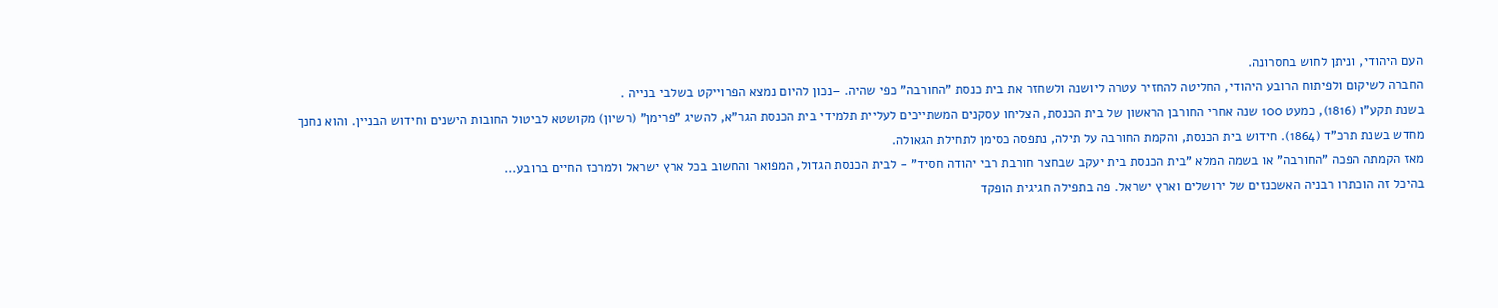העם היהודי, וניתן לחוש בחסרונה.
החברה לשיקום ולפיתוח הרובע היהודי, החליטה להחזיר עטרה ליושנה ולשחזר את בית כנסת "החורבה" כפי שהיה. –נכון להיום נמצא הפרוייקט בשלבי בנייה .
בשנת תקע"ו (1816), כמעט 100 שנה אחרי החורבן הראשון של בית הכנסת, הצליחו עסקנים המשתייכים לעליית תלמידי בית הכנסת הגר"א, להשיג "פרימן" (רשיון) מקושטא לביטול החובות הישנים וחידוש הבניין. והוא נחנך מחדש בשנת תרכ"ד (1864). חידוש בית הכנסת, והקמת החורבה על תילה, נתפסה כסימן לתחילת הגאולה.
מאז הקמתה הפכה "החורבה" או בשמה המלא "בית הכנסת בית יעקב שבחצר חורבת רבי יהודה חסיד" - לבית הכנסת הגדול, המפואר והחשוב בכל ארץ ישראל ולמרכז החיים ברובע...
בהיכל זה הוכתרו רבניה האשכנזים של ירושלים וארץ ישראל. פה בתפילה חגיגית הופקד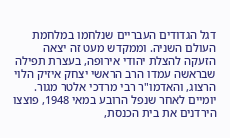דגל הגדודים העבריים שנלחמו במלחמת העולם השניה. וממקדש מעט זה יצאה הזעקה להצלת יהודי אירופה, בעצרת תפילה שבראשה עמדו הרב הראשי יצחק איזיק הלוי הרצוג, והאדמו"ר רבי מרדכי אלטר מגור.
יומיים לאחר שנפל הרובע במאי 1948, פוצצו הירדנים את בית הכנסת,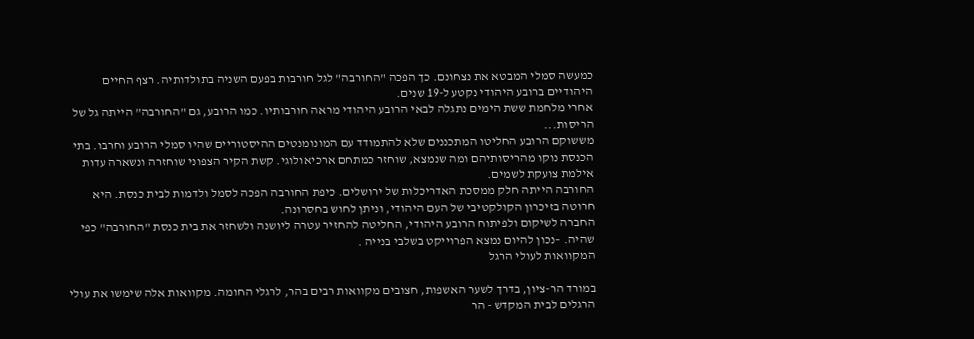כמעשה סמלי המבטא את נצחונם. כך הפכה "החורבה" לגל חורבות בפעם השניה בתולדותיה. רצף החיים היהודיים ברובע היהודי נקטע ל-19 שנים.
אחרי מלחמת ששת הימים נתגלה לבאי הרובע היהודי מראה חורבותיו. כמו הרובע, גם "החורבה" הייתה גל של הריסות...
מששוקם הרובע החליטו המתכננים שלא להתמודד עם המונומנטים ההיסטוריים שהיו סמלי הרובע וחרבו. בתי הכנסת נוקו מהריסותיהם ומה שנמצא, שוחזר כמתחם ארכיאולוגי. קשת הקיר הצפוני שוחזרה ונשארה עדות אילמת צועקת לשמים.
החורבה הייתה חלק ממסכת האדריכלות של ירושלים. כיפת החורבה הפכה לסמל ולדמות לבית כנסת. היא חרוטה בזיכרון הקולקטיבי של העם היהודי, וניתן לחוש בחסרונה.
החברה לשיקום ולפיתוח הרובע היהודי, החליטה להחזיר עטרה ליושנה ולשחזר את בית כנסת "החורבה" כפי שהיה. –נכון להיום נמצא הפרוייקט בשלבי בנייה .
המקוואות לעולי הרגל

במורד הר-ציון, בדרך לשער האשפות, חצובים מקוואות רבים בהר, לרגלי החומה. מקוואות אלה שימשו את עולי הרגלים לבית המקדש - הר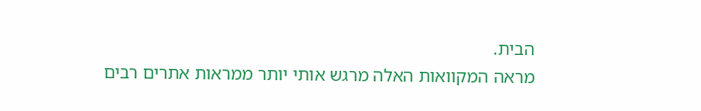הבית.
מראה המקוואות האלה מרגש אותי יותר ממראות אתרים רבים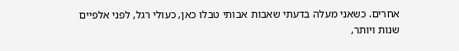אחרים. כשאני מעלה בדעתי שאבות אבותי טבלו כאן, כעולי רגל, לפני אלפיים שנות ויותר,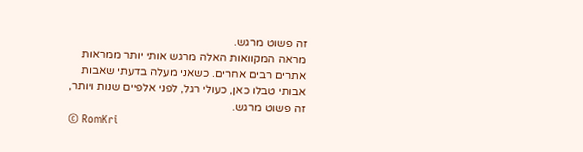זה פשוט מרגש.
מראה המקוואות האלה מרגש אותי יותר ממראות אתרים רבים אחרים. כשאני מעלה בדעתי שאבות אבותי טבלו כאן, כעולי רגל, לפני אלפיים שנות ויותר, זה פשוט מרגש.
© RomKri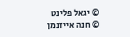© יגאל פלינט
© חנה אייזנמן